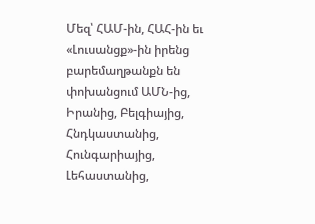Մեզ՝ ՀԱՄ-ին, ՀԱՀ-ին եւ «Լուսանցք»-ին իրենց բարեմաղթանքն են փոխանցում ԱՄՆ-ից, Իրանից, Բելգիայից, Հնդկաստանից, Հունգարիայից, Լեհաստանից,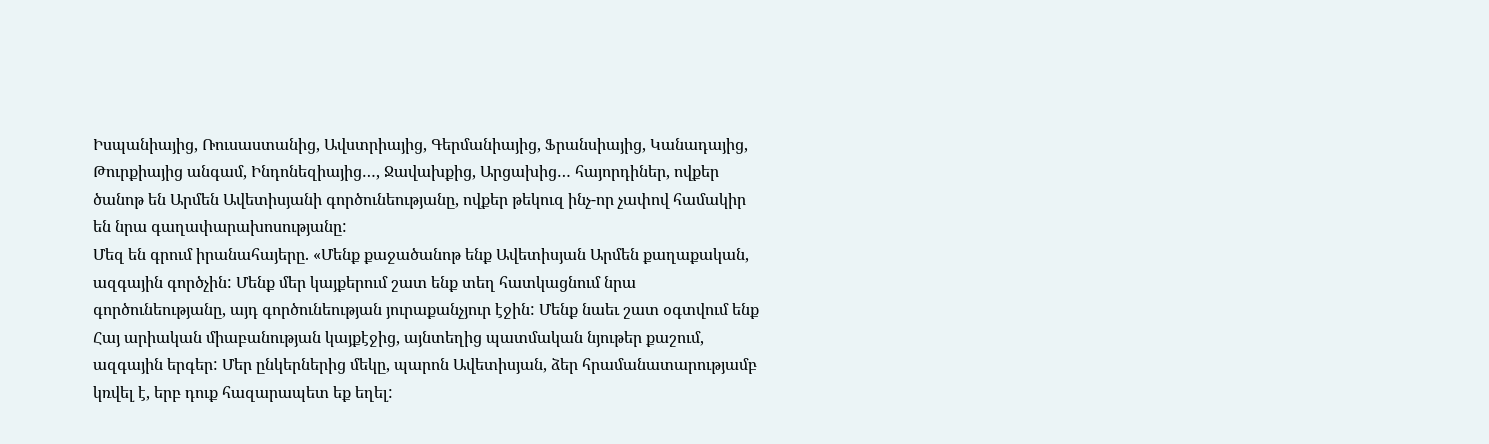Իսպանիայից, Ռուսաստանից, Ավստրիայից, Գերմանիայից, Ֆրանսիայից, Կանադայից, Թուրքիայից անգամ, Ինդոնեզիայից…, Ջավախքից, Արցախից… հայորդիներ, ովքեր ծանոթ են Արմեն Ավետիսյանի գործունեությանը, ովքեր թեկուզ ինչ-որ չափով համակիր են նրա գաղափարախոսությանը:
Մեզ են գրում իրանահայերը. «Մենք քաջածանոթ ենք Ավետիսյան Արմեն քաղաքական, ազգային գործչին: Մենք մեր կայքերում շատ ենք տեղ հատկացնում նրա գործունեությանը, այդ գործունեության յուրաքանչյուր էջին: Մենք նաեւ շատ օգտվում ենք Հայ արիական միաբանության կայքէջից, այնտեղից պատմական նյութեր քաշում, ազգային երգեր: Մեր ընկերներից մեկը, պարոն Ավետիսյան, ձեր հրամանատարությամբ կռվել է, երբ դուք հազարապետ եք եղել: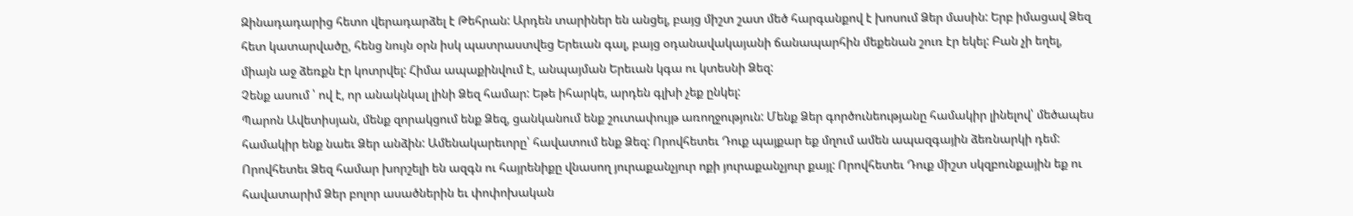Զինադադարից հետո վերադարձել է Թեհրան: Արդեն տարիներ են անցել, բայց միշտ շատ մեծ հարգանքով է խոսում Ձեր մասին: Երբ իմացավ Ձեզ հետ կատարվածը, հենց նույն օրն իսկ պատրաստվեց Երեւան գալ, բայց օդանավակայանի ճանապարհին մեքենան շուռ էր եկել: Բան չի եղել, միայն աջ ձեռքն էր կոտրվել: Հիմա ապաքինվում է, անպայման Երեւան կգա ու կտեսնի Ձեզ:
Չենք ասում ՝ ով է, որ անակնկալ լինի Ձեզ համար: Եթե իհարկե, արդեն գլխի չեք ընկել:
Պարոն Ավետիսյան, մենք զորակցում ենք Ձեզ, ցանկանում ենք շուտափույթ առողջություն: Մենք Ձեր գործունեությանը համակիր լինելով՝ մեծապես համակիր ենք նաեւ Ձեր անձին: Ամենակարեւորը՝ հավատում ենք Ձեզ: Որովհետեւ Դուք պայքար եք մղում ամեն ապազգային ձեռնարկի դեմ: Որովհետեւ Ձեզ համար խորշելի են ազգն ու հայրենիքը վնասող յուրաքանչյուր ոքի յուրաքանչյուր քայլ: Որովհետեւ Դուք միշտ սկզբունքային եք ու հավատարիմ Ձեր բոլոր ասածներին եւ փոփոխական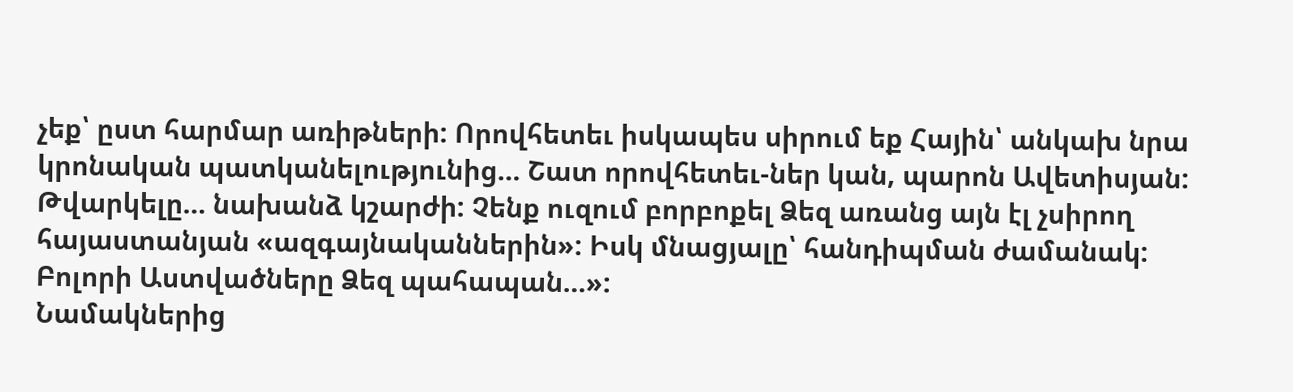չեք՝ ըստ հարմար առիթների: Որովհետեւ իսկապես սիրում եք Հային՝ անկախ նրա կրոնական պատկանելությունից… Շատ որովհետեւ-ներ կան, պարոն Ավետիսյան: Թվարկելը… նախանձ կշարժի: Չենք ուզում բորբոքել Ձեզ առանց այն էլ չսիրող հայաստանյան «ազգայնականներին»: Իսկ մնացյալը՝ հանդիպման ժամանակ: Բոլորի Աստվածները Ձեզ պահապան…»:
Նամակներից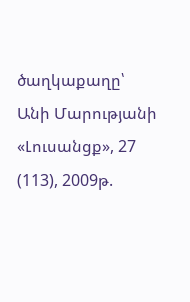ծաղկաքաղը՝ Անի Մարությանի
«Լուսանցք», 27 (113), 2009թ.